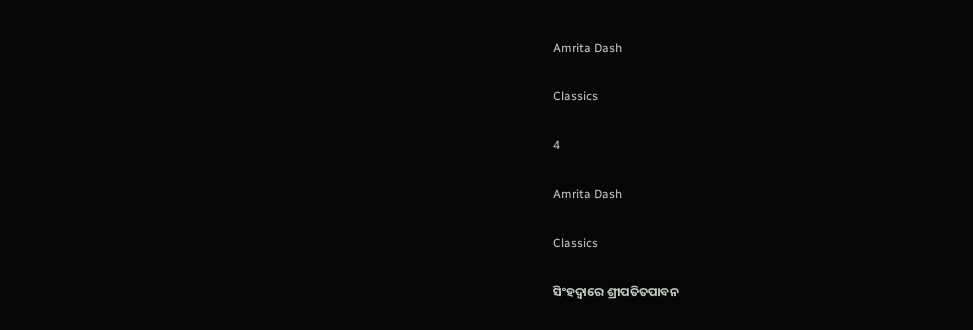Amrita Dash

Classics

4

Amrita Dash

Classics

ସିଂହଦ୍ୱାରେ ଶ୍ରୀପତିତପାବନ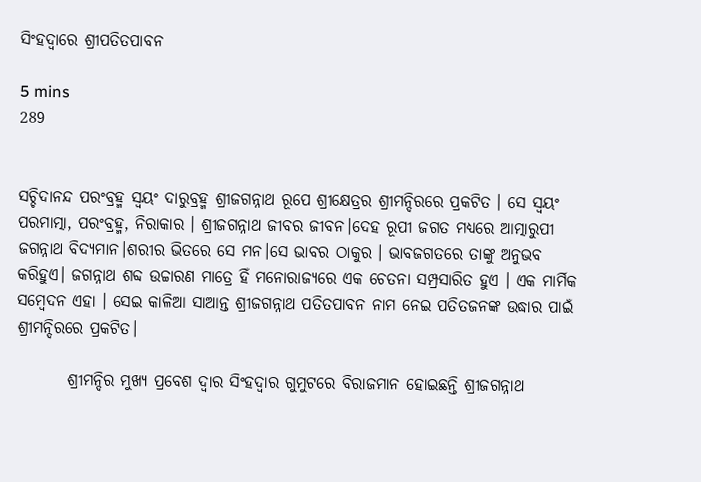ସିଂହଦ୍ୱାରେ ଶ୍ରୀପତିତପାବନ

5 mins
289


ସଚ୍ଚିଦାନନ୍ଦ ପରଂବ୍ରହ୍ମ ସ୍ଵୟଂ ଦାରୁବ୍ରହ୍ମ ଶ୍ରୀଜଗନ୍ନାଥ ରୂପେ ଶ୍ରୀକ୍ଷେତ୍ରର ଶ୍ରୀମନ୍ଦିରରେ ପ୍ରକଟିତ । ସେ ସ୍ଵୟଂ ପରମାତ୍ମା, ପରଂବ୍ରହ୍ମ, ନିରାକାର । ଶ୍ରୀଜଗନ୍ନାଥ ଜୀବର ଜୀବନ।ଦେହ ରୂପୀ ଜଗତ ମଧ୍ୟରେ ଆତ୍ମାରୁପୀ ଜଗନ୍ନାଥ ବିଦ୍ୟମାନ।ଶରୀର ଭିତରେ ସେ ମନ।ସେ ଭାବର ଠାକୁର । ଭାବଜଗତରେ ତାଙ୍କୁ ଅନୁଭବ କରିହୁଏ। ଜଗନ୍ନାଥ ଶବ୍ଦ ଉଚ୍ଚାରଣ ମାତ୍ରେ ହିଁ ମନୋରାଜ୍ୟରେ ଏକ ଚେତନା ସମ୍ପ୍ରସାରିତ ହୁଏ । ଏକ ମାର୍ମିକ ସମ୍ବେଦନ ଏହା । ସେଇ କାଳିଆ ସାଆନ୍ତ ଶ୍ରୀଜଗନ୍ନାଥ ପତିତପାବନ ନାମ ନେଇ ପତିତଜନଙ୍କ ଉଦ୍ଧାର ପାଇଁ ଶ୍ରୀମନ୍ଦିରରେ ପ୍ରକଟିତ।

        ଶ୍ରୀମନ୍ଦିର ମୁଖ୍ୟ ପ୍ରବେଶ ଦ୍ବାର ସିଂହଦ୍ଵାର ଗୁମୁଟରେ ବିରାଜମାନ ହୋଇଛନ୍ତି ଶ୍ରୀଜଗନ୍ନାଥ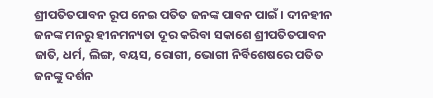ଶ୍ରୀପତିତପାବନ ରୂପ ନେଇ ପତିତ ଜନଙ୍କ ପାବନ ପାଇଁ । ଦୀନହୀନ ଜନଙ୍କ ମନରୁ ହୀନମନ୍ୟତା ଦୂର କରିବା ସକାଶେ ଶ୍ରୀପତିତପାବନ ଜାତି, ଧର୍ମ, ଲିଙ୍ଗ, ବୟସ, ରୋଗୀ, ଭୋଗୀ ନିର୍ବିଶେଷରେ ପତିତ ଜନଙ୍କୁ ଦର୍ଶନ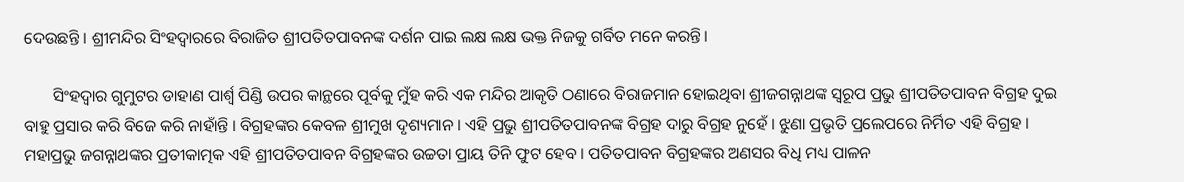ଦେଉଛନ୍ତି । ଶ୍ରୀମନ୍ଦିର ସିଂହଦ୍ଵାରରେ ବିରାଜିତ ଶ୍ରୀପତିତପାବନଙ୍କ ଦର୍ଶନ ପାଇ ଲକ୍ଷ ଲକ୍ଷ ଭକ୍ତ ନିଜକୁ ଗର୍ବିତ ମନେ କରନ୍ତି।

       ସିଂହଦ୍ଵାର ଗୁମୁଟର ଡାହାଣ ପାର୍ଶ୍ଵ ପିଣ୍ଡି ଉପର କାନ୍ଥରେ ପୂର୍ବକୁ ମୁଁହ କରି ଏକ ମନ୍ଦିର ଆକୃତି ଠଣାରେ ବିରାଜମାନ ହୋଇଥିବା ଶ୍ରୀଜଗନ୍ନାଥଙ୍କ ସ୍ୱରୂପ ପ୍ରଭୁ ଶ୍ରୀପତିତପାବନ ବିଗ୍ରହ ଦୁଇ ବାହୁ ପ୍ରସାର କରି ବିଜେ କରି ନାହାଁନ୍ତି । ବିଗ୍ରହଙ୍କର କେବଳ ଶ୍ରୀମୁଖ ଦୃଶ୍ୟମାନ । ଏହି ପ୍ରଭୁ ଶ୍ରୀପତିତପାବନଙ୍କ ବିଗ୍ରହ ଦାରୁ ବିଗ୍ରହ ନୁହେଁ । ଝୁଣା ପ୍ରଭୃତି ପ୍ରଲେପରେ ନିର୍ମିତ ଏହି ବିଗ୍ରହ । ମହାପ୍ରଭୁ ଜଗନ୍ନାଥଙ୍କର ପ୍ରତୀକାତ୍ମକ ଏହି ଶ୍ରୀପତିତପାବନ ବିଗ୍ରହଙ୍କର ଉଚ୍ଚତା ପ୍ରାୟ ତିନି ଫୁଟ ହେବ । ପତିତପାବନ ବିଗ୍ରହଙ୍କର ଅଣସର ବିଧି ମଧ୍ୟ ପାଳନ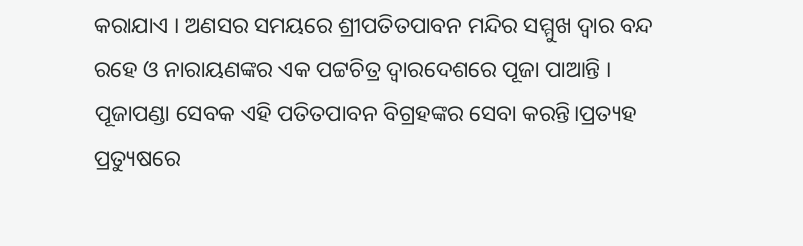କରାଯାଏ । ଅଣସର ସମୟରେ ଶ୍ରୀପତିତପାବନ ମନ୍ଦିର ସମ୍ମୁଖ ଦ୍ଵାର ବନ୍ଦ ରହେ ଓ ନାରାୟଣଙ୍କର ଏକ ପଟ୍ଟଚିତ୍ର ଦ୍ୱାରଦେଶରେ ପୂଜା ପାଆନ୍ତି । ପୂଜାପଣ୍ଡା ସେବକ ଏହି ପତିତପାବନ ବିଗ୍ରହଙ୍କର ସେବା କରନ୍ତି।ପ୍ରତ୍ୟହ ପ୍ରତ୍ୟୁଷରେ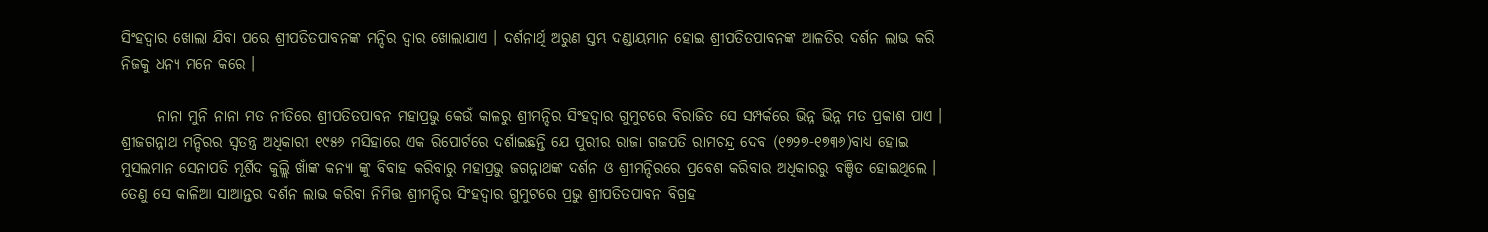ସିଂହଦ୍ଵାର ଖୋଲା ଯିବା ପରେ ଶ୍ରୀପତିତପାବନଙ୍କ ମନ୍ଦିର ଦ୍ଵାର ଖୋଲାଯାଏ । ଦର୍ଶନାର୍ଥି ଅରୁଣ ସ୍ତମ୍ଭ ଦଣ୍ଡାୟମାନ ହୋଇ ଶ୍ରୀପତିତପାବନଙ୍କ ଆଳତିର ଦର୍ଶନ ଲାଭ କରି ନିଜକୁ ଧନ୍ୟ ମନେ କରେ ।

      ନାନା ମୁନି ନାନା ମତ ନୀତିରେ ଶ୍ରୀପତିତପାବନ ମହାପ୍ରଭୁ କେଉଁ କାଳରୁ ଶ୍ରୀମନ୍ଦିର ସିଂହଦ୍ଵାର ଗୁମୁଟରେ ବିରାଜିତ ସେ ସମ୍ପର୍କରେ ଭିନ୍ନ ଭିନ୍ନ ମତ ପ୍ରକାଶ ପାଏ । ଶ୍ରୀଜଗନ୍ନାଥ ମନ୍ଦିରର ସ୍ଵତନ୍ତ୍ର ଅଧିକାରୀ ୧୯୫୬ ମସିହାରେ ଏକ ରିପୋର୍ଟରେ ଦର୍ଶାଇଛନ୍ତି ଯେ ପୁରୀର ରାଜା ଗଜପତି ରାମଚନ୍ଦ୍ର ଦେବ (୧୭୨୭-୧୭୩୬)ବାଧ୍ୟ ହୋଇ ମୁସଲମାନ ସେନାପତି ମୂର୍ଶିଦ କୁଲ୍ଲି ଖାଁଙ୍କ କନ୍ୟା ଙ୍କୁ ବିବାହ କରିବାରୁ ମହାପ୍ରଭୁ ଜଗନ୍ନାଥଙ୍କ ଦର୍ଶନ ଓ ଶ୍ରୀମନ୍ଦିରରେ ପ୍ରବେଶ କରିବାର ଅଧିକାରରୁ ବଞ୍ଚିତ ହୋଇଥିଲେ । ତେଣୁ ସେ କାଳିଆ ସାଆନ୍ତର ଦର୍ଶନ ଲାଭ କରିବା ନିମିତ୍ତ ଶ୍ରୀମନ୍ଦିର ସିଂହଦ୍ଵାର ଗୁମୁଟରେ ପ୍ରଭୁ ଶ୍ରୀପତିତପାବନ ବିଗ୍ରହ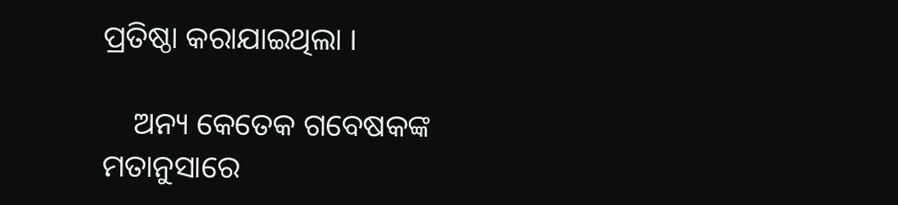ପ୍ରତିଷ୍ଠା କରାଯାଇଥିଲା ।

    ଅନ୍ୟ କେତେକ ଗବେଷକଙ୍କ ମତାନୁସାରେ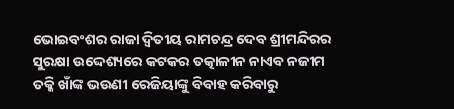ଭୋଇବଂଶର ରାଜା ଦ୍ଵିତୀୟ ରାମଚନ୍ଦ୍ର ଦେବ ଶ୍ରୀମନ୍ଦିରର ସୁରକ୍ଷା ଉଦ୍ଦେଶ୍ୟରେ କଟକର ତତ୍କାଳୀନ ନାଏବ ନଜୀମ ତକ୍କି ଖାଁଙ୍କ ଭଉଣୀ ରେଜିୟାଙ୍କୁ ବିବାହ କରିବାରୁ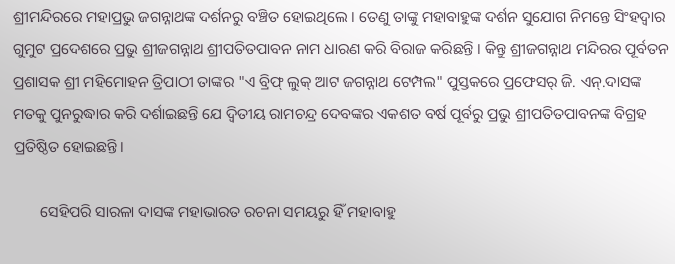ଶ୍ରୀମନ୍ଦିରରେ ମହାପ୍ରଭୁ ଜଗନ୍ନାଥଙ୍କ ଦର୍ଶନରୁ ବଞ୍ଚିତ ହୋଇଥିଲେ । ତେଣୁ ତାଙ୍କୁ ମହାବାହୁଙ୍କ ଦର୍ଶନ ସୁଯୋଗ ନିମନ୍ତେ ସିଂହଦ୍ଵାର ଗୁମୁଟ ପ୍ରଦେଶରେ ପ୍ରଭୁ ଶ୍ରୀଜଗନ୍ନାଥ ଶ୍ରୀପତିତପାବନ ନାମ ଧାରଣ କରି ବିରାଜ କରିଛନ୍ତି । କିନ୍ତୁ ଶ୍ରୀଜଗନ୍ନାଥ ମନ୍ଦିରର ପୂର୍ବତନ ପ୍ରଶାସକ ଶ୍ରୀ ମହିମୋହନ ତ୍ରିପାଠୀ ତାଙ୍କର "ଏ ବ୍ରିଫ୍ ଲୁକ୍ ଆଟ ଜଗନ୍ନାଥ ଟେମ୍ପଲ" ପୁସ୍ତକରେ ପ୍ରଫେସର୍ ଜି. ଏନ୍.ଦାସଙ୍କ ମତକୁ ପୁନରୁଦ୍ଧାର କରି ଦର୍ଶାଇଛନ୍ତି ଯେ ଦ୍ଵିତୀୟ ରାମଚନ୍ଦ୍ର ଦେବଙ୍କର ଏକଶତ ବର୍ଷ ପୂର୍ବରୁ ପ୍ରଭୁ ଶ୍ରୀପତିତପାବନଙ୍କ ବିଗ୍ରହ ପ୍ରତିଷ୍ଠିତ ହୋଇଛନ୍ତି।

       ସେହିପରି ସାରଳା ଦାସଙ୍କ ମହାଭାରତ ରଚନା ସମୟରୁ ହିଁ ମହାବାହୁ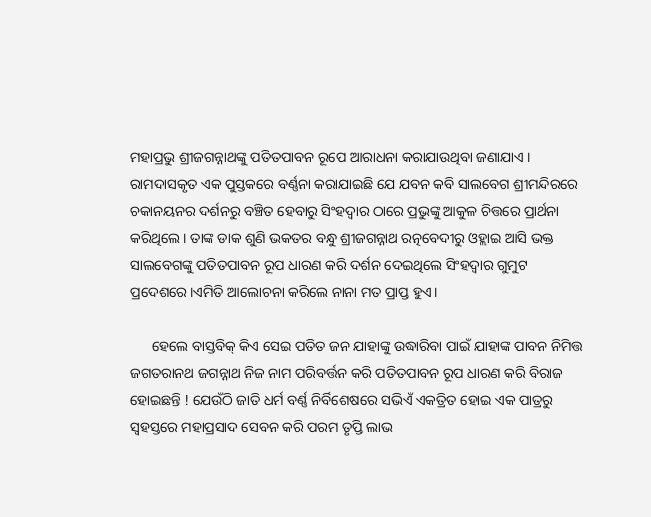ମହାପ୍ରଭୁ ଶ୍ରୀଜଗନ୍ନାଥଙ୍କୁ ପତିତପାବନ ରୂପେ ଆରାଧନା କରାଯାଉଥିବା ଜଣାଯାଏ । ରାମଦାସକୃତ ଏକ ପୁସ୍ତକରେ ବର୍ଣ୍ଣନା କରାଯାଇଛି ଯେ ଯବନ କବି ସାଲବେଗ ଶ୍ରୀମନ୍ଦିରରେ ଚକାନୟନର ଦର୍ଶନରୁ ବଞ୍ଚିତ ହେବାରୁ ସିଂହଦ୍ଵାର ଠାରେ ପ୍ରଭୁଙ୍କୁ ଆକୁଳ ଚିତ୍ତରେ ପ୍ରାର୍ଥନା କରିଥିଲେ । ତାଙ୍କ ଡାକ ଶୁଣି ଭକତର ବନ୍ଧୁ ଶ୍ରୀଜଗନ୍ନାଥ ରତ୍ନବେଦୀରୁ ଓହ୍ଲାଇ ଆସି ଭକ୍ତ ସାଲବେଗଙ୍କୁ ପତିତପାବନ ରୂପ ଧାରଣ କରି ଦର୍ଶନ ଦେଇଥିଲେ ସିଂହଦ୍ଵାର ଗୁମୁଟ ପ୍ରଦେଶରେ।ଏମିତି ଆଲୋଚନା କରିଲେ ନାନା ମତ ପ୍ରାପ୍ତ ହୁଏ।

      ହେଲେ ବାସ୍ତବିକ୍ କିଏ ସେଇ ପତିତ ଜନ ଯାହାଙ୍କୁ ଉଦ୍ଧାରିବା ପାଇଁ ଯାହାଙ୍କ ପାବନ ନିମିତ୍ତ ଜଗତରାନଥ ଜଗନ୍ନାଥ ନିଜ ନାମ ପରିବର୍ତ୍ତନ କରି ପତିତପାବନ ରୂପ ଧାରଣ କରି ବିରାଜ ହୋଇଛନ୍ତି ! ଯେଉଁଠି ଜାତି ଧର୍ମ ବର୍ଣ୍ଣ ନିର୍ବିଶେଷରେ ସଭିଏଁ ଏକତ୍ରିତ ହୋଇ ଏକ ପାତ୍ରରୁ ସ୍ଵହସ୍ତରେ ମହାପ୍ରସାଦ ସେବନ କରି ପରମ ତୃପ୍ତି ଲାଭ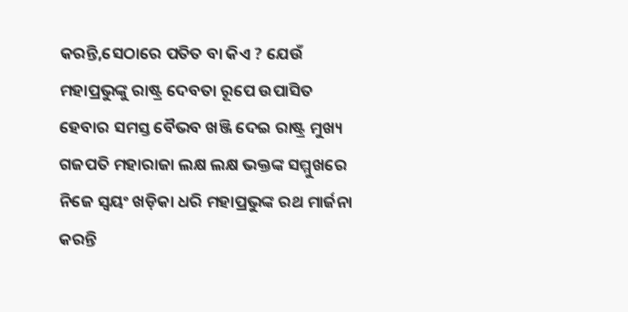କରନ୍ତି,ସେଠାରେ ପତିତ ବା କିଏ ? ଯେଉଁ ମହାପ୍ରଭୁଙ୍କୁ ରାଷ୍ଟ୍ର ଦେବତା ରୂପେ ଉପାସିତ ହେବାର ସମସ୍ତ ବୈଭବ ଖଞ୍ଜି ଦେଇ ରାଷ୍ଟ୍ର ମୁଖ୍ୟ ଗଜପତି ମହାରାଜା ଲକ୍ଷ ଲକ୍ଷ ଭକ୍ତଙ୍କ ସମ୍ମୁଖରେ ନିଜେ ସ୍ଵୟଂ ଖଡ଼ିକା ଧରି ମହାପ୍ରଭୁଙ୍କ ରଥ ମାର୍ଜନା କରନ୍ତି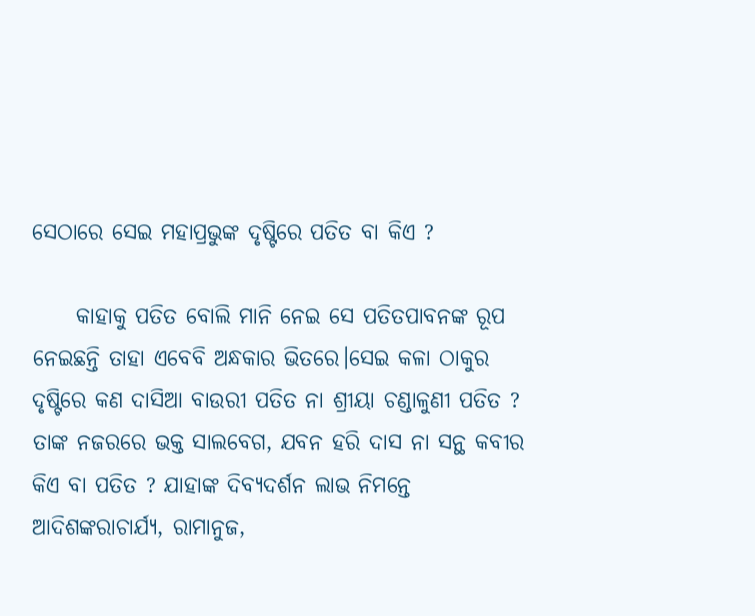ସେଠାରେ ସେଇ ମହାପ୍ରଭୁଙ୍କ ଦୃଷ୍ଟିରେ ପତିତ ବା କିଏ ?

     କାହାକୁ ପତିତ ବୋଲି ମାନି ନେଇ ସେ ପତିତପାବନଙ୍କ ରୂପ ନେଇଛନ୍ତି ତାହା ଏବେବି ଅନ୍ଧକାର ଭିତରେ।ସେଇ କଳା ଠାକୁର ଦୃଷ୍ଟିରେ କଣ ଦାସିଆ ବାଉରୀ ପତିତ ନା ଶ୍ରୀୟା ଚଣ୍ଡାଳୁଣୀ ପତିତ ? ତାଙ୍କ ନଜରରେ ଭକ୍ତ ସାଲବେଗ, ଯବନ ହରି ଦାସ ନା ସନ୍ଥ କବୀର କିଏ ବା ପତିତ ? ଯାହାଙ୍କ ଦିବ୍ୟଦର୍ଶନ ଲାଭ ନିମନ୍ତେ ଆଦିଶଙ୍କରାଚାର୍ଯ୍ୟ, ରାମାନୁଜ,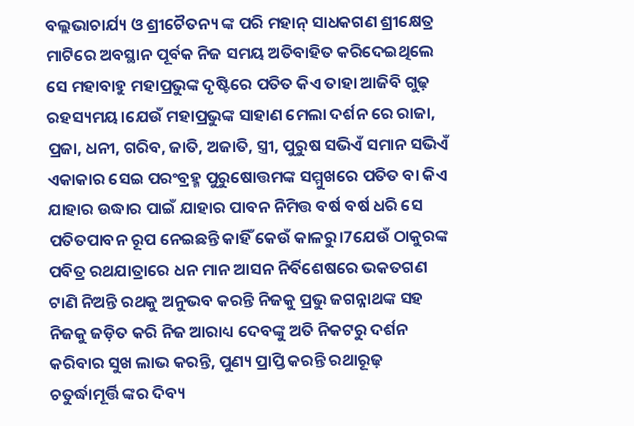ବଲ୍ଲଭାଚାର୍ଯ୍ୟ ଓ ଶ୍ରୀଚୈତନ୍ୟ ଙ୍କ ପରି ମହାନ୍ ସାଧକଗଣ ଶ୍ରୀକ୍ଷେତ୍ର ମାଟିରେ ଅବସ୍ଥାନ ପୂର୍ବକ ନିଜ ସମୟ ଅତିବାହିତ କରିଦେଇଥିଲେ ସେ ମହାବାହୁ ମହାପ୍ରଭୁଙ୍କ ଦୃଷ୍ଟିରେ ପତିତ କିଏ ତାହା ଆଜିବି ଗୁଢ଼ ରହସ୍ୟମୟ।ଯେଉଁ ମହାପ୍ରଭୁଙ୍କ ସାହାଣ ମେଲା ଦର୍ଶନ ରେ ରାଜା, ପ୍ରଜା, ଧନୀ, ଗରିବ, ଜାତି, ଅଜାତି, ସ୍ତ୍ରୀ, ପୁରୁଷ ସଭିଏଁ ସମାନ ସଭିଏଁ ଏକାକାର ସେଇ ପରଂବ୍ରହ୍ମ ପୁରୁଷୋତ୍ତମଙ୍କ ସମ୍ମୁଖରେ ପତିତ ବା କିଏ ଯାହାର ଉଦ୍ଧାର ପାଇଁ ଯାହାର ପାବନ ନିମିତ୍ତ ବର୍ଷ ବର୍ଷ ଧରି ସେ ପତିତପାବନ ରୂପ ନେଇଛନ୍ତି କାହିଁ କେଉଁ କାଳରୁ।7ଯେଉଁ ଠାକୁରଙ୍କ ପବିତ୍ର ରଥଯାତ୍ରାରେ ଧନ ମାନ ଆସନ ନିର୍ବିଶେଷରେ ଭକତଗଣ ଟାଣି ନିଅନ୍ତି ରଥକୁ ଅନୁଭବ କରନ୍ତି ନିଜକୁ ପ୍ରଭୁ ଜଗନ୍ନାଥଙ୍କ ସହ ନିଜକୁ ଜଡ଼ିତ କରି ନିଜ ଆରାଧ୍ୟ ଦେବଙ୍କୁ ଅତି ନିକଟରୁ ଦର୍ଶନ କରିବାର ସୁଖ ଲାଭ କରନ୍ତି, ପୁଣ୍ୟ ପ୍ରାପ୍ତି କରନ୍ତି ରଥାରୂଢ଼ ଚତୁର୍ଦ୍ଧାମୂର୍ତ୍ତି ଙ୍କର ଦିବ୍ୟ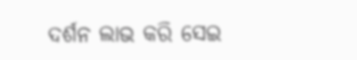ଦର୍ଶନ ଲାଭ କରି ସେଇ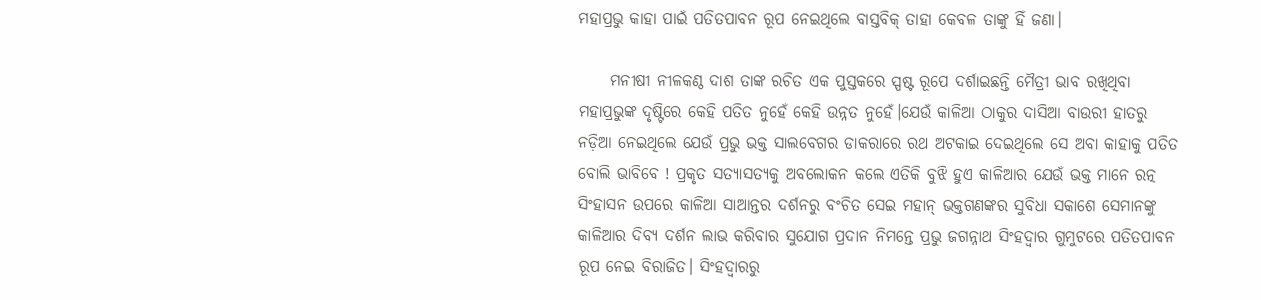ମହାପ୍ରଭୁ କାହା ପାଇଁ ପତିତପାବନ ରୂପ ନେଇଥିଲେ ବାସ୍ତବିକ୍ ତାହା କେବଳ ତାଙ୍କୁ ହିଁ ଜଣା।

     ମନୀଷୀ ନୀଳକଣ୍ଠ ଦାଶ ତାଙ୍କ ରଚିତ ଏକ ପୁସ୍ତକରେ ସ୍ପଷ୍ଟ ରୂପେ ଦର୍ଶାଇଛନ୍ତି ମୈତ୍ରୀ ଭାବ ରଖିଥିବା ମହାପ୍ରଭୁଙ୍କ ଦୃଷ୍ଟିରେ କେହି ପତିତ ନୁହେଁ କେହି ଉନ୍ନତ ନୁହେଁ।ଯେଉଁ କାଳିଆ ଠାକୁର ଦାସିଆ ବାଉରୀ ହାତରୁ ନଡ଼ିଆ ନେଇଥିଲେ ଯେଉଁ ପ୍ରଭୁ ଭକ୍ତ ସାଲବେଗର ଡାକରାରେ ରଥ ଅଟକାଇ ଦେଇଥିଲେ ସେ ଅବା କାହାକୁ ପତିତ ବୋଲି ଭାବିବେ ! ପ୍ରକୃତ ସତ୍ୟାସତ୍ୟକୁ ଅବଲୋକନ କଲେ ଏତିକି ବୁଝି ହୁଏ କାଳିଆର ଯେଉଁ ଭକ୍ତ ମାନେ ରତ୍ନ ସିଂହାସନ ଉପରେ କାଳିଆ ସାଆନ୍ତର ଦର୍ଶନରୁ ବଂଚିତ ସେଇ ମହାନ୍ ଭକ୍ତଗଣଙ୍କର ସୁବିଧା ସକାଶେ ସେମାନଙ୍କୁ କାଳିଆର ଦିବ୍ୟ ଦର୍ଶନ ଲାଭ କରିବାର ସୁଯୋଗ ପ୍ରଦାନ ନିମନ୍ତେ ପ୍ରଭୁ ଜଗନ୍ନାଥ ସିଂହଦ୍ଵାର ଗୁମୁଟରେ ପତିତପାବନ ରୂପ ନେଇ ବିରାଜିତ। ସିଂହଦ୍ଵାରରୁ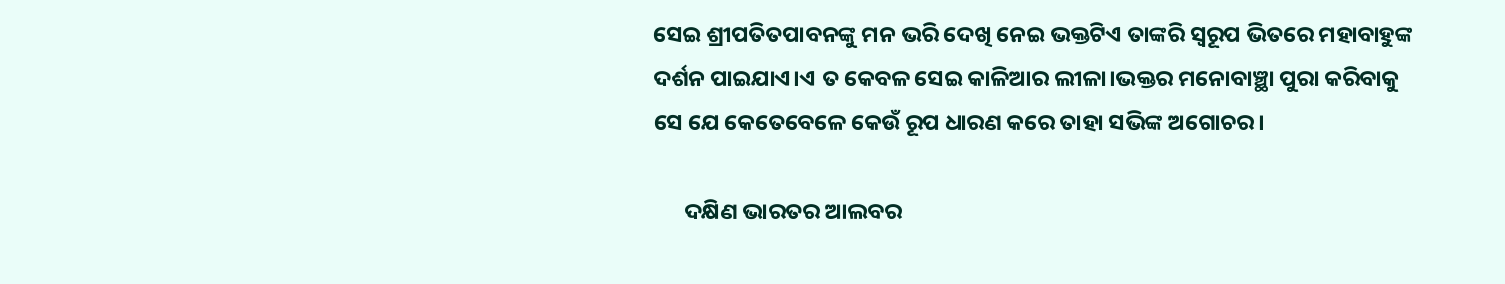ସେଇ ଶ୍ରୀପତିତପାବନଙ୍କୁ ମନ ଭରି ଦେଖି ନେଇ ଭକ୍ତଟିଏ ତାଙ୍କରି ସ୍ୱରୂପ ଭିତରେ ମହାବାହୁଙ୍କ ଦର୍ଶନ ପାଇଯାଏ।ଏ ତ କେବଳ ସେଇ କାଳିଆର ଲୀଳା।ଭକ୍ତର ମନୋବାଞ୍ଛା ପୁରା କରିବାକୁ ସେ ଯେ କେତେବେଳେ କେଉଁ ରୂପ ଧାରଣ କରେ ତାହା ସଭିଙ୍କ ଅଗୋଚର।

      ଦକ୍ଷିଣ ଭାରତର ଆଲବର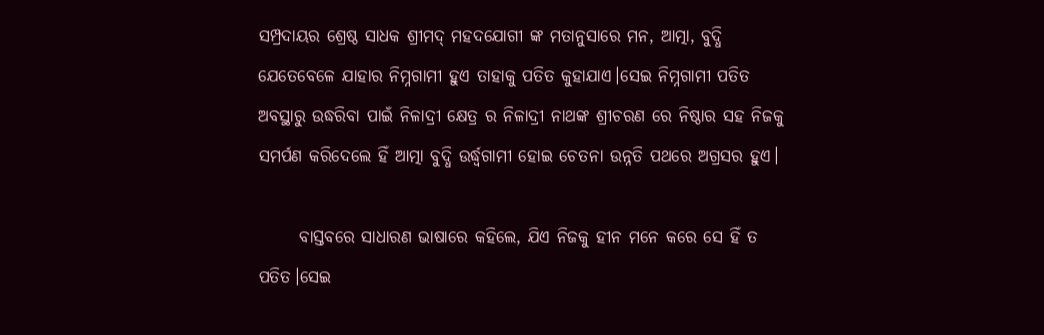ସମ୍ପ୍ରଦାୟର ଶ୍ରେଷ୍ଠ ସାଧକ ଶ୍ରୀମଦ୍ ମହଦଯୋଗୀ ଙ୍କ ମତାନୁସାରେ ମନ, ଆତ୍ମା, ବୁଦ୍ଧି ଯେତେବେଳେ ଯାହାର ନିମ୍ନଗାମୀ ହୁଏ ତାହାକୁ ପତିତ କୁହାଯାଏ।ସେଇ ନିମ୍ନଗାମୀ ପତିତ ଅବସ୍ଥାରୁ ଉଦ୍ଧରିବା ପାଇଁ ନିଳାଦ୍ରୀ କ୍ଷେତ୍ର ର ନିଳାଦ୍ରୀ ନାଥଙ୍କ ଶ୍ରୀଚରଣ ରେ ନିଷ୍ଠାର ସହ ନିଜକୁ ସମର୍ପଣ କରିଦେଲେ ହିଁ ଆତ୍ମା ବୁଦ୍ଧି ଉର୍ଦ୍ଧ୍ବଗାମୀ ହୋଇ ଚେତନା ଉନ୍ନତି ପଥରେ ଅଗ୍ରସର ହୁଏ।

      ବାସ୍ତବରେ ସାଧାରଣ ଭାଷାରେ କହିଲେ, ଯିଏ ନିଜକୁ ହୀନ ମନେ କରେ ସେ ହିଁ ତ ପତିତ।ସେଇ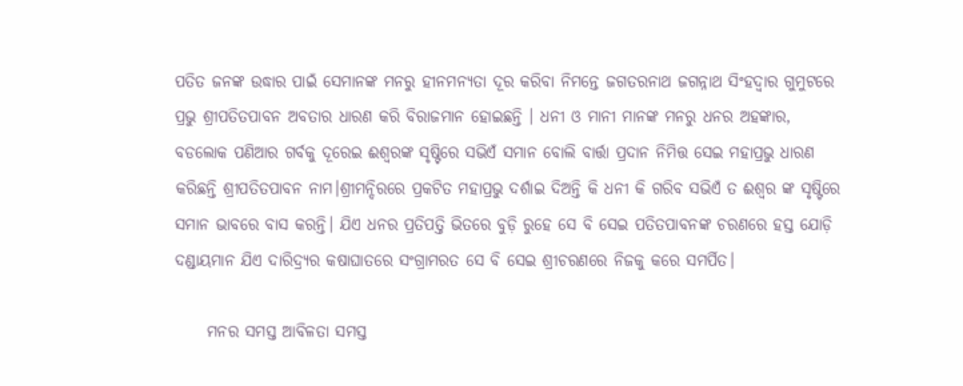ପତିତ ଜନଙ୍କ ଉଦ୍ଧାର ପାଇଁ ସେମାନଙ୍କ ମନରୁ ହୀନମନ୍ୟତା ଦୂର କରିବା ନିମନ୍ତେ ଜଗତରନାଥ ଜଗନ୍ନାଥ ସିଂହଦ୍ଵାର ଗୁମୁଟରେ ପ୍ରଭୁ ଶ୍ରୀପତିତପାବନ ଅବତାର ଧାରଣ କରି ବିରାଜମାନ ହୋଇଛନ୍ତି । ଧନୀ ଓ ମାନୀ ମାନଙ୍କ ମନରୁ ଧନର ଅହଙ୍କାର, ବଡଲୋକ ପଣିଆର ଗର୍ବକୁ ଦୂରେଇ ଈଶ୍ୱରଙ୍କ ସୃଷ୍ଟିରେ ସଭିଏଁ ସମାନ ବୋଲି ବାର୍ତ୍ତା ପ୍ରଦାନ ନିମିତ୍ତ ସେଇ ମହାପ୍ରଭୁ ଧାରଣ କରିଛନ୍ତି ଶ୍ରୀପତିତପାବନ ନାମ।ଶ୍ରୀମନ୍ଦିରରେ ପ୍ରକଟିତ ମହାପ୍ରଭୁ ଦର୍ଶାଇ ଦିଅନ୍ତି କି ଧନୀ କି ଗରିବ ସଭିଏଁ ତ ଈଶ୍ୱର ଙ୍କ ସୃଷ୍ଟିରେ ସମାନ ଭାବରେ ବାସ କରନ୍ତି। ଯିଏ ଧନର ପ୍ରତିପତ୍ତି ଭିତରେ ବୁଡ଼ି ରୁହେ ସେ ବି ସେଇ ପତିତପାବନଙ୍କ ଚରଣରେ ହସ୍ତ ଯୋଡ଼ି ଦଣ୍ଡାୟମାନ ଯିଏ ଦାରିଦ୍ର୍ୟର କଷାଘାତରେ ସଂଗ୍ରାମରତ ସେ ବି ସେଇ ଶ୍ରୀଚରଣରେ ନିଜକୁ କରେ ସମର୍ପିତ।

     ମନର ସମସ୍ତ ଆବିଳତା ସମସ୍ତ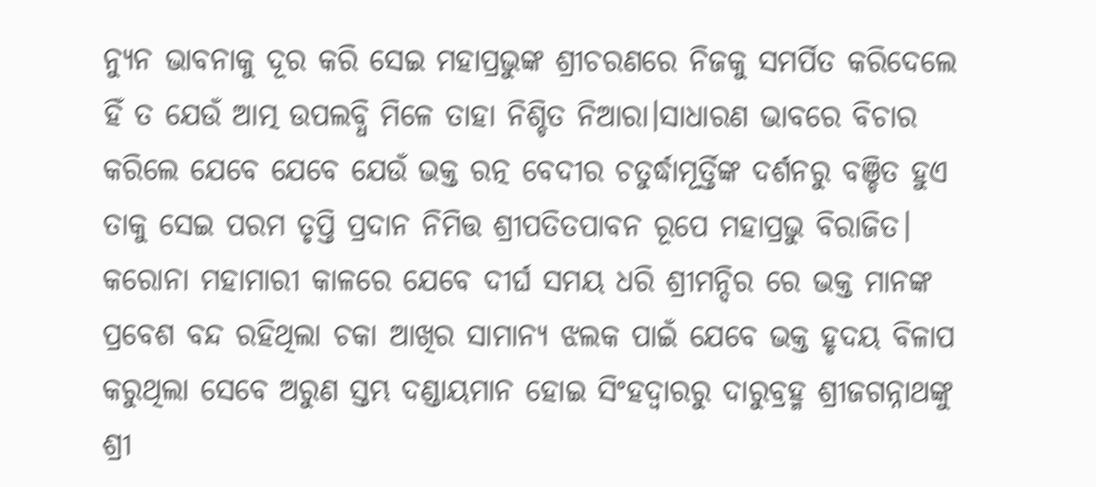ନ୍ୟୁନ ଭାବନାକୁ ଦୂର କରି ସେଇ ମହାପ୍ରଭୁଙ୍କ ଶ୍ରୀଚରଣରେ ନିଜକୁ ସମର୍ପିତ କରିଦେଲେ ହିଁ ତ ଯେଉଁ ଆତ୍ମ ଉପଲବ୍ଧି ମିଳେ ତାହା ନିଶ୍ଚିତ ନିଆରା।ସାଧାରଣ ଭାବରେ ବିଚାର କରିଲେ ଯେବେ ଯେବେ ଯେଉଁ ଭକ୍ତ ରତ୍ନ ବେଦୀର ଚତୁର୍ଦ୍ଧାମୂର୍ତ୍ତିଙ୍କ ଦର୍ଶନରୁ ବଞ୍ଚିତ ହୁଏ ତାକୁ ସେଇ ପରମ ତୃପ୍ତି ପ୍ରଦାନ ନିମିତ୍ତ ଶ୍ରୀପତିତପାବନ ରୂପେ ମହାପ୍ରଭୁ ବିରାଜିତ। କରୋନା ମହାମାରୀ କାଳରେ ଯେବେ ଦୀର୍ଘ ସମୟ ଧରି ଶ୍ରୀମନ୍ଦିର ରେ ଭକ୍ତ ମାନଙ୍କ ପ୍ରବେଶ ବନ୍ଦ ରହିଥିଲା ଚକା ଆଖିର ସାମାନ୍ୟ ଝଲକ ପାଇଁ ଯେବେ ଭକ୍ତ ହୃଦୟ ବିଳାପ କରୁଥିଲା ସେବେ ଅରୁଣ ସ୍ତମ୍ଭ ଦଣ୍ଡାୟମାନ ହୋଇ ସିଂହଦ୍ଵାରରୁ ଦାରୁବ୍ରହ୍ମ ଶ୍ରୀଜଗନ୍ନାଥଙ୍କୁ ଶ୍ରୀ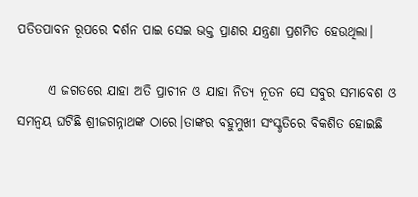ପତିତପାବନ ରୂପରେ ଦର୍ଶନ ପାଇ ସେଇ ଭକ୍ତ ପ୍ରାଣର ଯନ୍ତ୍ରଣା ପ୍ରଶମିତ ହେଉଥିଲା।

      ଏ ଜଗତରେ ଯାହା ଅତି ପ୍ରାଚୀନ ଓ ଯାହା ନିତ୍ୟ ନୂତନ ସେ ସବୁର ସମାବେଶ ଓ ସମନ୍ଵୟ ଘଟିଛି ଶ୍ରୀଜଗନ୍ନାଥଙ୍କ ଠାରେ।ତାଙ୍କର ବହୁମୁଖୀ ସଂସ୍କୃତିରେ ବିକଶିତ ହୋଇଛି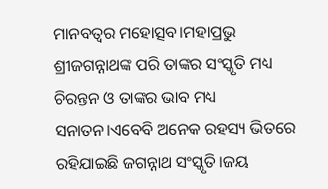ମାନବତ୍ଵର ମହୋତ୍ସବ।ମହାପ୍ରଭୁ ଶ୍ରୀଜଗନ୍ନାଥଙ୍କ ପରି ତାଙ୍କର ସଂସ୍କୃତି ମଧ୍ୟ ଚିରନ୍ତନ ଓ ତାଙ୍କର ଭାବ ମଧ୍ୟ ସନାତନ।ଏବେବି ଅନେକ ରହସ୍ୟ ଭିତରେ ରହିଯାଇଛି ଜଗନ୍ନାଥ ସଂସ୍କୃତି।ଜୟ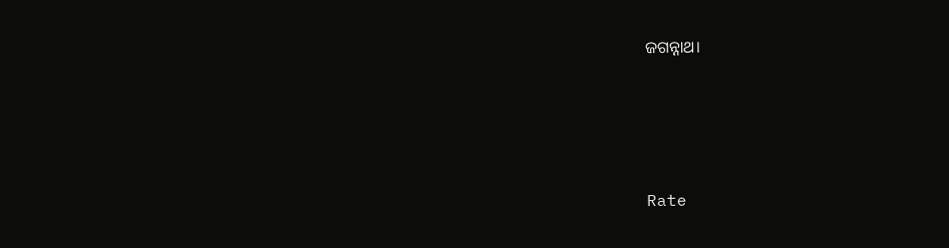ଜଗନ୍ନାଥ।





Rate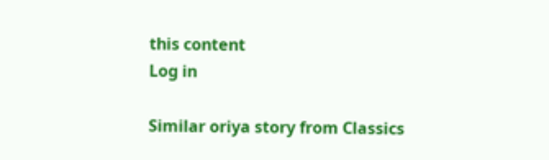this content
Log in

Similar oriya story from Classics